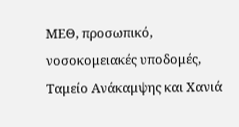ΜΕΘ, προσωπικό, νοσοκομειακές υποδομές, Ταμείο Ανάκαμψης και Χανιά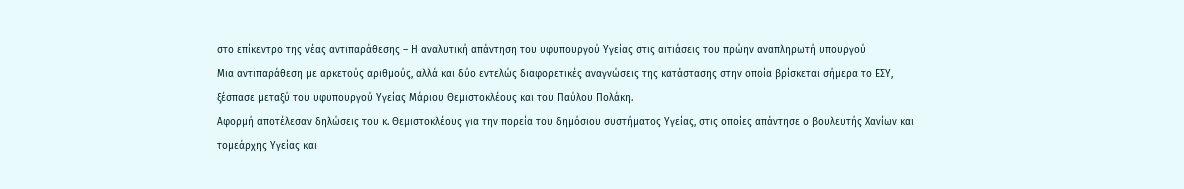στο επίκεντρο της νέας αντιπαράθεσης – Η αναλυτική απάντηση του υφυπουργού Υγείας στις αιτιάσεις του πρώην αναπληρωτή υπουργού
Μια αντιπαράθεση με αρκετούς αριθμούς, αλλά και δύο εντελώς διαφορετικές αναγνώσεις της κατάστασης στην οποία βρίσκεται σήμερα το ΕΣΥ, ξέσπασε μεταξύ του υφυπουργού Υγείας Μάριου Θεμιστοκλέους και του Παύλου Πολάκη.
Αφορμή αποτέλεσαν δηλώσεις του κ. Θεμιστοκλέους για την πορεία του δημόσιου συστήματος Υγείας, στις οποίες απάντησε ο βουλευτής Χανίων και τομεάρχης Υγείας και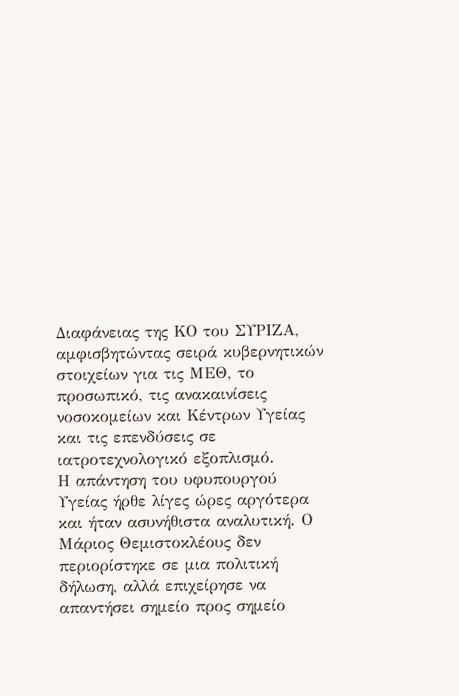Διαφάνειας της ΚΟ του ΣΥΡΙΖΑ, αμφισβητώντας σειρά κυβερνητικών στοιχείων για τις ΜΕΘ, το προσωπικό, τις ανακαινίσεις νοσοκομείων και Κέντρων Υγείας και τις επενδύσεις σε ιατροτεχνολογικό εξοπλισμό.
Η απάντηση του υφυπουργού Υγείας ήρθε λίγες ώρες αργότερα και ήταν ασυνήθιστα αναλυτική. Ο Μάριος Θεμιστοκλέους δεν περιορίστηκε σε μια πολιτική δήλωση, αλλά επιχείρησε να απαντήσει σημείο προς σημείο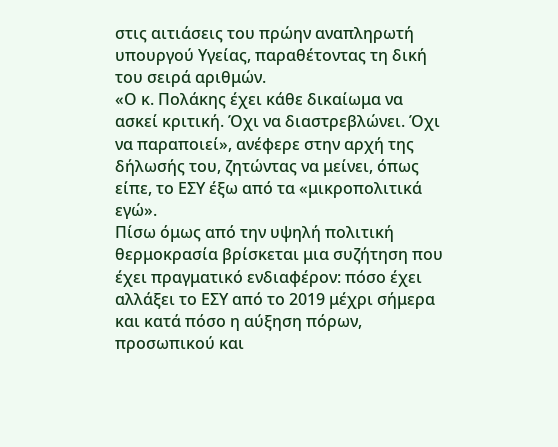στις αιτιάσεις του πρώην αναπληρωτή υπουργού Υγείας, παραθέτοντας τη δική του σειρά αριθμών.
«Ο κ. Πολάκης έχει κάθε δικαίωμα να ασκεί κριτική. Όχι να διαστρεβλώνει. Όχι να παραποιεί», ανέφερε στην αρχή της δήλωσής του, ζητώντας να μείνει, όπως είπε, το ΕΣΥ έξω από τα «μικροπολιτικά εγώ».
Πίσω όμως από την υψηλή πολιτική θερμοκρασία βρίσκεται μια συζήτηση που έχει πραγματικό ενδιαφέρον: πόσο έχει αλλάξει το ΕΣΥ από το 2019 μέχρι σήμερα και κατά πόσο η αύξηση πόρων, προσωπικού και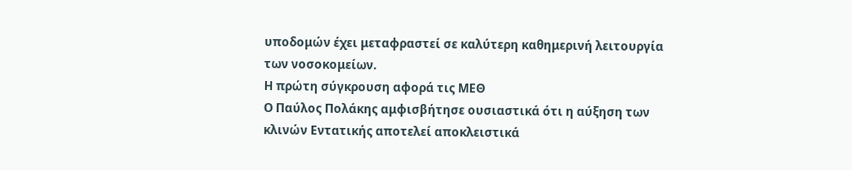υποδομών έχει μεταφραστεί σε καλύτερη καθημερινή λειτουργία των νοσοκομείων.
Η πρώτη σύγκρουση αφορά τις ΜΕΘ
Ο Παύλος Πολάκης αμφισβήτησε ουσιαστικά ότι η αύξηση των κλινών Εντατικής αποτελεί αποκλειστικά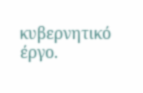κυβερνητικό έργο.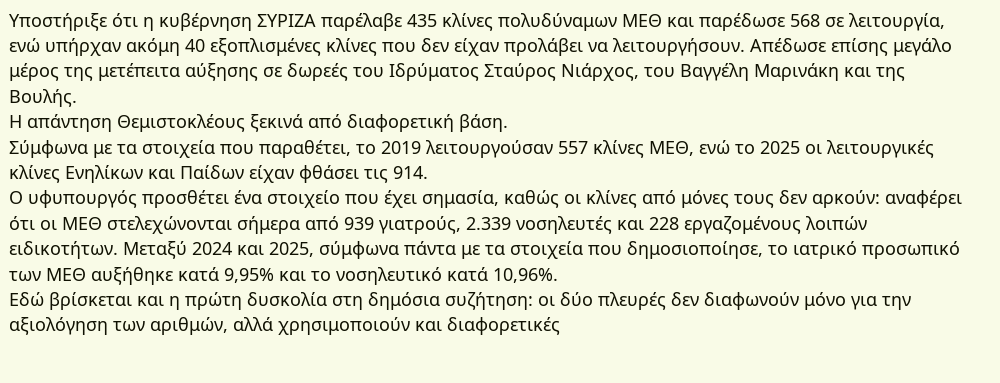Υποστήριξε ότι η κυβέρνηση ΣΥΡΙΖΑ παρέλαβε 435 κλίνες πολυδύναμων ΜΕΘ και παρέδωσε 568 σε λειτουργία, ενώ υπήρχαν ακόμη 40 εξοπλισμένες κλίνες που δεν είχαν προλάβει να λειτουργήσουν. Απέδωσε επίσης μεγάλο μέρος της μετέπειτα αύξησης σε δωρεές του Ιδρύματος Σταύρος Νιάρχος, του Βαγγέλη Μαρινάκη και της Βουλής.
Η απάντηση Θεμιστοκλέους ξεκινά από διαφορετική βάση.
Σύμφωνα με τα στοιχεία που παραθέτει, το 2019 λειτουργούσαν 557 κλίνες ΜΕΘ, ενώ το 2025 οι λειτουργικές κλίνες Ενηλίκων και Παίδων είχαν φθάσει τις 914.
Ο υφυπουργός προσθέτει ένα στοιχείο που έχει σημασία, καθώς οι κλίνες από μόνες τους δεν αρκούν: αναφέρει ότι οι ΜΕΘ στελεχώνονται σήμερα από 939 γιατρούς, 2.339 νοσηλευτές και 228 εργαζομένους λοιπών ειδικοτήτων. Μεταξύ 2024 και 2025, σύμφωνα πάντα με τα στοιχεία που δημοσιοποίησε, το ιατρικό προσωπικό των ΜΕΘ αυξήθηκε κατά 9,95% και το νοσηλευτικό κατά 10,96%.
Εδώ βρίσκεται και η πρώτη δυσκολία στη δημόσια συζήτηση: οι δύο πλευρές δεν διαφωνούν μόνο για την αξιολόγηση των αριθμών, αλλά χρησιμοποιούν και διαφορετικές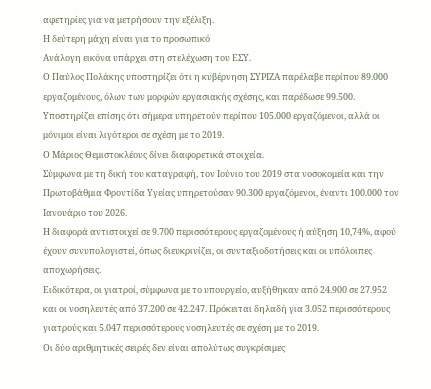αφετηρίες για να μετρήσουν την εξέλιξη.
Η δεύτερη μάχη είναι για το προσωπικό
Ανάλογη εικόνα υπάρχει στη στελέχωση του ΕΣΥ.
Ο Παύλος Πολάκης υποστηρίζει ότι η κυβέρνηση ΣΥΡΙΖΑ παρέλαβε περίπου 89.000 εργαζομένους, όλων των μορφών εργασιακής σχέσης, και παρέδωσε 99.500. Υποστηρίζει επίσης ότι σήμερα υπηρετούν περίπου 105.000 εργαζόμενοι, αλλά οι μόνιμοι είναι λιγότεροι σε σχέση με το 2019.
Ο Μάριος Θεμιστοκλέους δίνει διαφορετικά στοιχεία.
Σύμφωνα με τη δική του καταγραφή, τον Ιούνιο του 2019 στα νοσοκομεία και την Πρωτοβάθμια Φροντίδα Υγείας υπηρετούσαν 90.300 εργαζόμενοι, έναντι 100.000 τον Ιανουάριο του 2026.
Η διαφορά αντιστοιχεί σε 9.700 περισσότερους εργαζομένους ή αύξηση 10,74%, αφού έχουν συνυπολογιστεί, όπως διευκρινίζει, οι συνταξιοδοτήσεις και οι υπόλοιπες αποχωρήσεις.
Ειδικότερα, οι γιατροί, σύμφωνα με το υπουργείο, αυξήθηκαν από 24.900 σε 27.952 και οι νοσηλευτές από 37.200 σε 42.247. Πρόκειται δηλαδή για 3.052 περισσότερους γιατρούς και 5.047 περισσότερους νοσηλευτές σε σχέση με το 2019.
Οι δύο αριθμητικές σειρές δεν είναι απολύτως συγκρίσιμες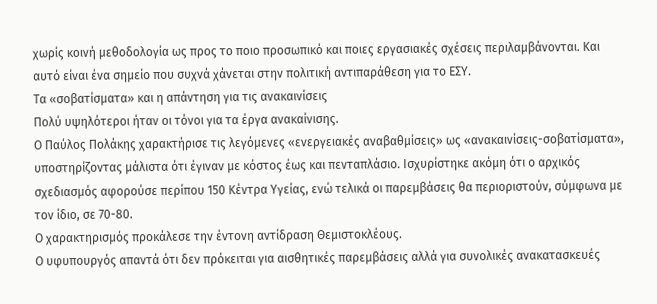χωρίς κοινή μεθοδολογία ως προς το ποιο προσωπικό και ποιες εργασιακές σχέσεις περιλαμβάνονται. Και αυτό είναι ένα σημείο που συχνά χάνεται στην πολιτική αντιπαράθεση για το ΕΣΥ.
Τα «σοβατίσματα» και η απάντηση για τις ανακαινίσεις
Πολύ υψηλότεροι ήταν οι τόνοι για τα έργα ανακαίνισης.
Ο Παύλος Πολάκης χαρακτήρισε τις λεγόμενες «ενεργειακές αναβαθμίσεις» ως «ανακαινίσεις-σοβατίσματα», υποστηρίζοντας μάλιστα ότι έγιναν με κόστος έως και πενταπλάσιο. Ισχυρίστηκε ακόμη ότι ο αρχικός σχεδιασμός αφορούσε περίπου 150 Κέντρα Υγείας, ενώ τελικά οι παρεμβάσεις θα περιοριστούν, σύμφωνα με τον ίδιο, σε 70-80.
Ο χαρακτηρισμός προκάλεσε την έντονη αντίδραση Θεμιστοκλέους.
Ο υφυπουργός απαντά ότι δεν πρόκειται για αισθητικές παρεμβάσεις αλλά για συνολικές ανακατασκευές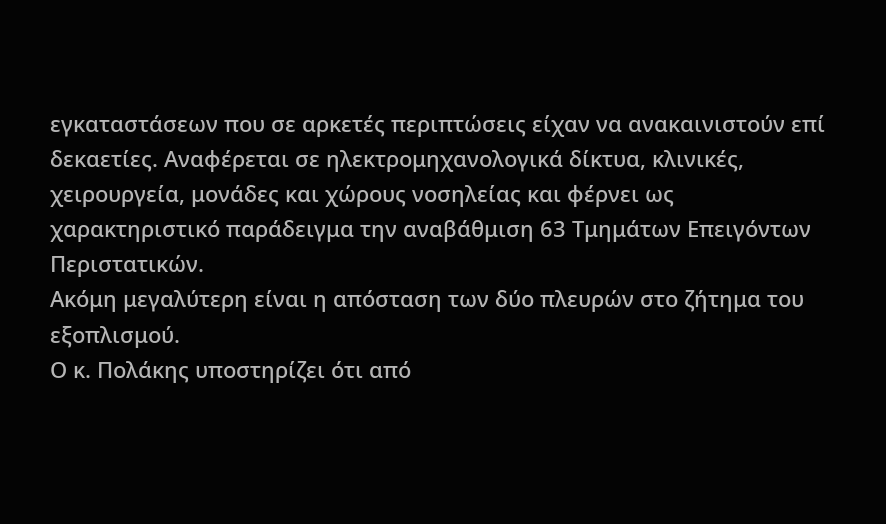εγκαταστάσεων που σε αρκετές περιπτώσεις είχαν να ανακαινιστούν επί δεκαετίες. Αναφέρεται σε ηλεκτρομηχανολογικά δίκτυα, κλινικές, χειρουργεία, μονάδες και χώρους νοσηλείας και φέρνει ως χαρακτηριστικό παράδειγμα την αναβάθμιση 63 Τμημάτων Επειγόντων Περιστατικών.
Ακόμη μεγαλύτερη είναι η απόσταση των δύο πλευρών στο ζήτημα του εξοπλισμού.
Ο κ. Πολάκης υποστηρίζει ότι από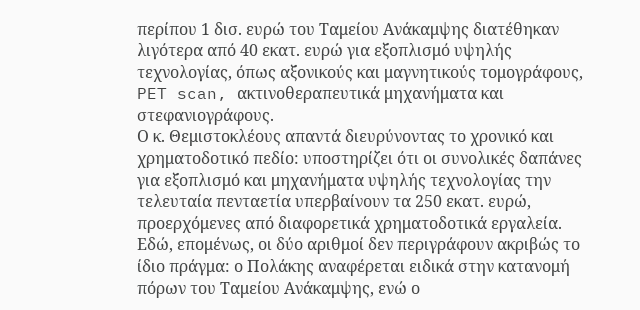περίπου 1 δισ. ευρώ του Ταμείου Ανάκαμψης διατέθηκαν λιγότερα από 40 εκατ. ευρώ για εξοπλισμό υψηλής τεχνολογίας, όπως αξονικούς και μαγνητικούς τομογράφους, PET scan, ακτινοθεραπευτικά μηχανήματα και στεφανιογράφους.
Ο κ. Θεμιστοκλέους απαντά διευρύνοντας το χρονικό και χρηματοδοτικό πεδίο: υποστηρίζει ότι οι συνολικές δαπάνες για εξοπλισμό και μηχανήματα υψηλής τεχνολογίας την τελευταία πενταετία υπερβαίνουν τα 250 εκατ. ευρώ, προερχόμενες από διαφορετικά χρηματοδοτικά εργαλεία.
Εδώ, επομένως, οι δύο αριθμοί δεν περιγράφουν ακριβώς το ίδιο πράγμα: ο Πολάκης αναφέρεται ειδικά στην κατανομή πόρων του Ταμείου Ανάκαμψης, ενώ ο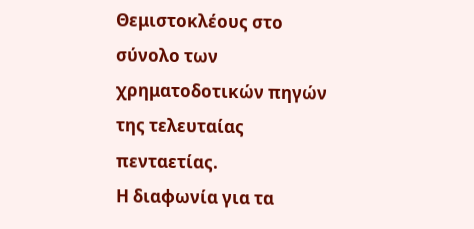Θεμιστοκλέους στο σύνολο των χρηματοδοτικών πηγών της τελευταίας πενταετίας.
Η διαφωνία για τα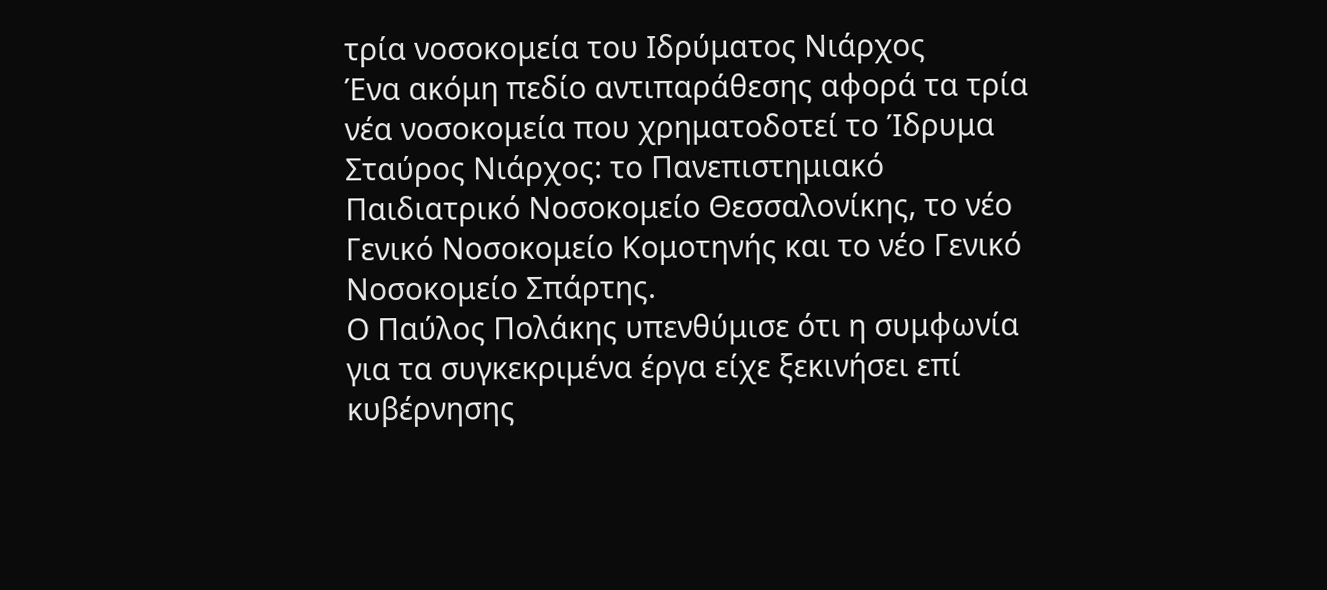τρία νοσοκομεία του Ιδρύματος Νιάρχος
Ένα ακόμη πεδίο αντιπαράθεσης αφορά τα τρία νέα νοσοκομεία που χρηματοδοτεί το Ίδρυμα Σταύρος Νιάρχος: το Πανεπιστημιακό Παιδιατρικό Νοσοκομείο Θεσσαλονίκης, το νέο Γενικό Νοσοκομείο Κομοτηνής και το νέο Γενικό Νοσοκομείο Σπάρτης.
Ο Παύλος Πολάκης υπενθύμισε ότι η συμφωνία για τα συγκεκριμένα έργα είχε ξεκινήσει επί κυβέρνησης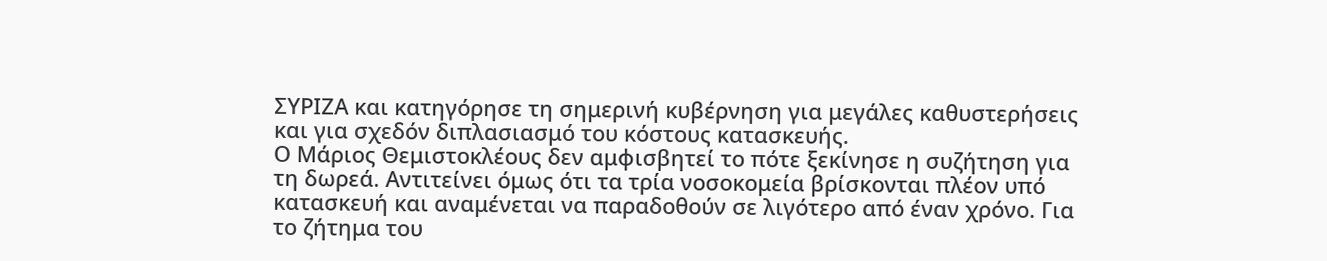ΣΥΡΙΖΑ και κατηγόρησε τη σημερινή κυβέρνηση για μεγάλες καθυστερήσεις και για σχεδόν διπλασιασμό του κόστους κατασκευής.
Ο Μάριος Θεμιστοκλέους δεν αμφισβητεί το πότε ξεκίνησε η συζήτηση για τη δωρεά. Αντιτείνει όμως ότι τα τρία νοσοκομεία βρίσκονται πλέον υπό κατασκευή και αναμένεται να παραδοθούν σε λιγότερο από έναν χρόνο. Για το ζήτημα του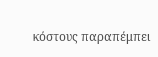κόστους παραπέμπει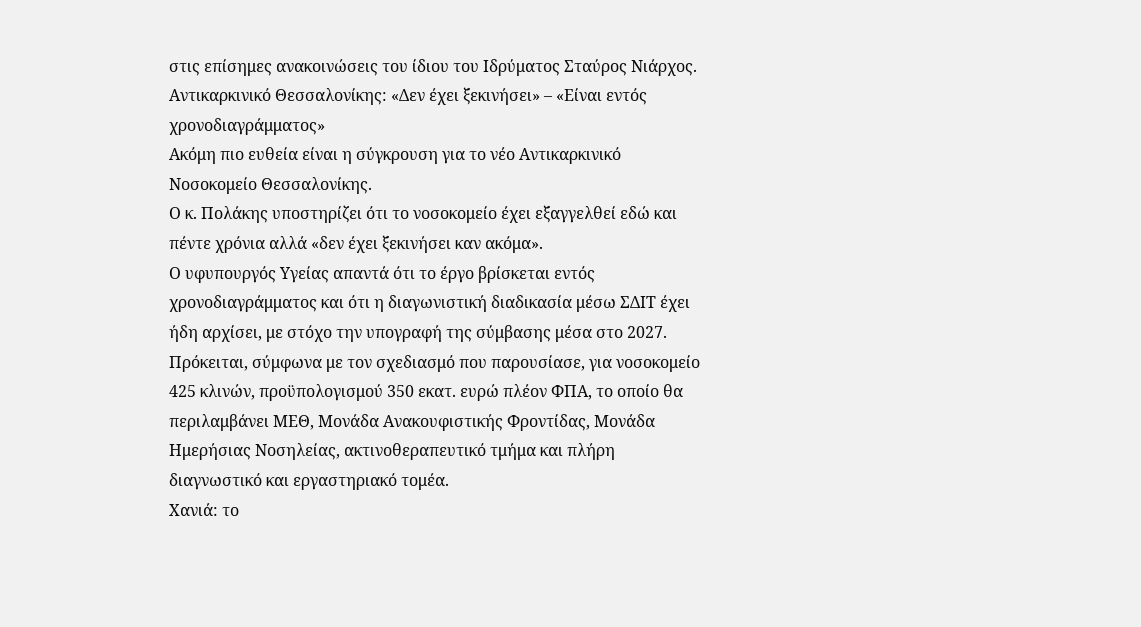στις επίσημες ανακοινώσεις του ίδιου του Ιδρύματος Σταύρος Νιάρχος.
Αντικαρκινικό Θεσσαλονίκης: «Δεν έχει ξεκινήσει» – «Είναι εντός χρονοδιαγράμματος»
Ακόμη πιο ευθεία είναι η σύγκρουση για το νέο Αντικαρκινικό Νοσοκομείο Θεσσαλονίκης.
Ο κ. Πολάκης υποστηρίζει ότι το νοσοκομείο έχει εξαγγελθεί εδώ και πέντε χρόνια αλλά «δεν έχει ξεκινήσει καν ακόμα».
Ο υφυπουργός Υγείας απαντά ότι το έργο βρίσκεται εντός χρονοδιαγράμματος και ότι η διαγωνιστική διαδικασία μέσω ΣΔΙΤ έχει ήδη αρχίσει, με στόχο την υπογραφή της σύμβασης μέσα στο 2027.
Πρόκειται, σύμφωνα με τον σχεδιασμό που παρουσίασε, για νοσοκομείο 425 κλινών, προϋπολογισμού 350 εκατ. ευρώ πλέον ΦΠΑ, το οποίο θα περιλαμβάνει ΜΕΘ, Μονάδα Ανακουφιστικής Φροντίδας, Μονάδα Ημερήσιας Νοσηλείας, ακτινοθεραπευτικό τμήμα και πλήρη διαγνωστικό και εργαστηριακό τομέα.
Χανιά: το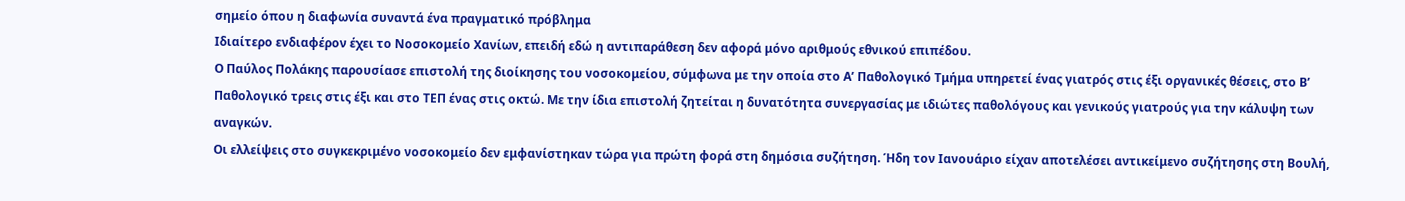σημείο όπου η διαφωνία συναντά ένα πραγματικό πρόβλημα
Ιδιαίτερο ενδιαφέρον έχει το Νοσοκομείο Χανίων, επειδή εδώ η αντιπαράθεση δεν αφορά μόνο αριθμούς εθνικού επιπέδου.
Ο Παύλος Πολάκης παρουσίασε επιστολή της διοίκησης του νοσοκομείου, σύμφωνα με την οποία στο Α’ Παθολογικό Τμήμα υπηρετεί ένας γιατρός στις έξι οργανικές θέσεις, στο Β’ Παθολογικό τρεις στις έξι και στο ΤΕΠ ένας στις οκτώ. Με την ίδια επιστολή ζητείται η δυνατότητα συνεργασίας με ιδιώτες παθολόγους και γενικούς γιατρούς για την κάλυψη των αναγκών.
Οι ελλείψεις στο συγκεκριμένο νοσοκομείο δεν εμφανίστηκαν τώρα για πρώτη φορά στη δημόσια συζήτηση. Ήδη τον Ιανουάριο είχαν αποτελέσει αντικείμενο συζήτησης στη Βουλή,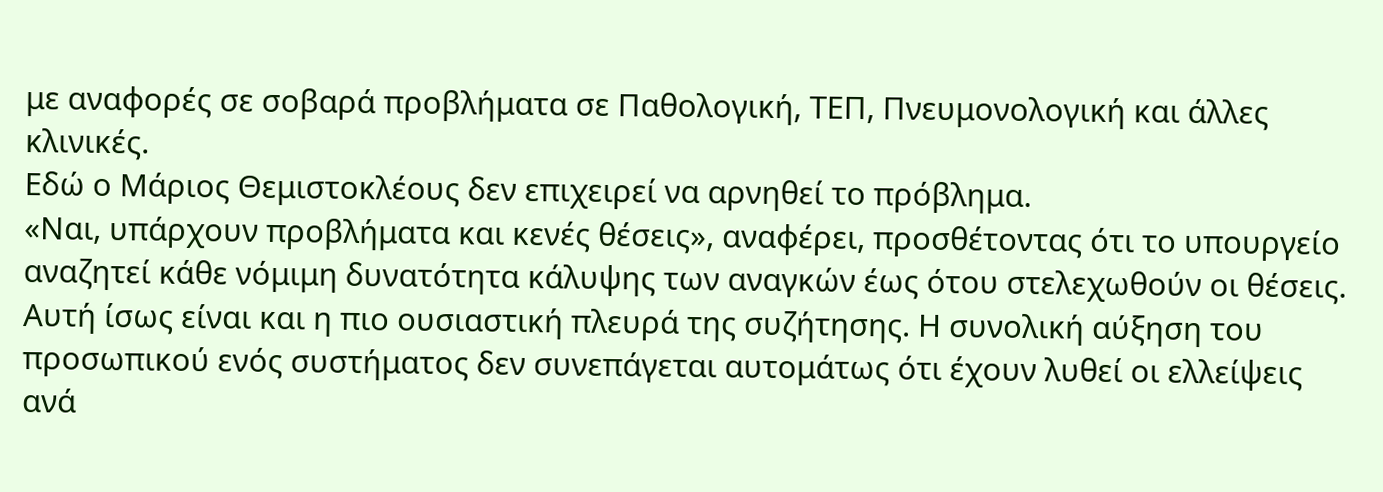με αναφορές σε σοβαρά προβλήματα σε Παθολογική, ΤΕΠ, Πνευμονολογική και άλλες κλινικές.
Εδώ ο Μάριος Θεμιστοκλέους δεν επιχειρεί να αρνηθεί το πρόβλημα.
«Ναι, υπάρχουν προβλήματα και κενές θέσεις», αναφέρει, προσθέτοντας ότι το υπουργείο αναζητεί κάθε νόμιμη δυνατότητα κάλυψης των αναγκών έως ότου στελεχωθούν οι θέσεις.
Αυτή ίσως είναι και η πιο ουσιαστική πλευρά της συζήτησης. Η συνολική αύξηση του προσωπικού ενός συστήματος δεν συνεπάγεται αυτομάτως ότι έχουν λυθεί οι ελλείψεις ανά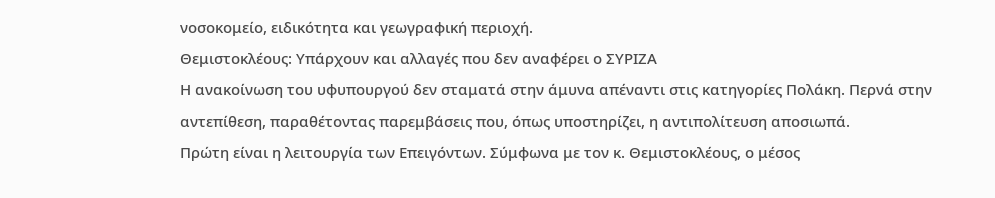νοσοκομείο, ειδικότητα και γεωγραφική περιοχή.
Θεμιστοκλέους: Υπάρχουν και αλλαγές που δεν αναφέρει ο ΣΥΡΙΖΑ
Η ανακοίνωση του υφυπουργού δεν σταματά στην άμυνα απέναντι στις κατηγορίες Πολάκη. Περνά στην αντεπίθεση, παραθέτοντας παρεμβάσεις που, όπως υποστηρίζει, η αντιπολίτευση αποσιωπά.
Πρώτη είναι η λειτουργία των Επειγόντων. Σύμφωνα με τον κ. Θεμιστοκλέους, ο μέσος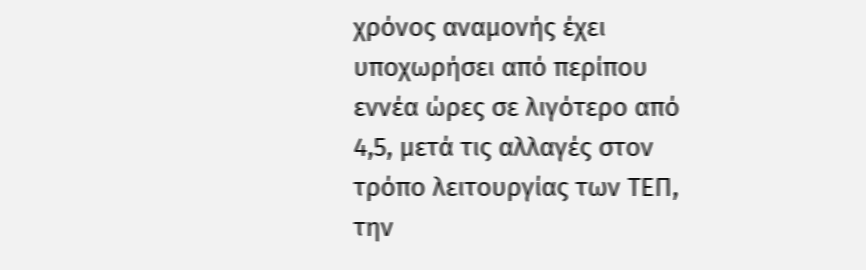χρόνος αναμονής έχει υποχωρήσει από περίπου εννέα ώρες σε λιγότερο από 4,5, μετά τις αλλαγές στον τρόπο λειτουργίας των ΤΕΠ, την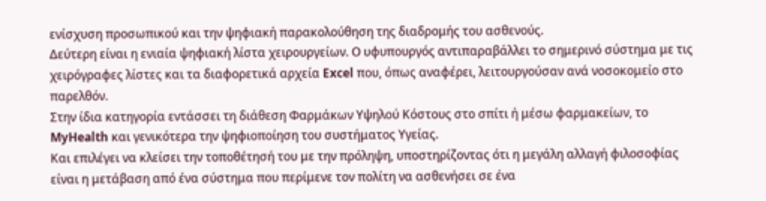ενίσχυση προσωπικού και την ψηφιακή παρακολούθηση της διαδρομής του ασθενούς.
Δεύτερη είναι η ενιαία ψηφιακή λίστα χειρουργείων. Ο υφυπουργός αντιπαραβάλλει το σημερινό σύστημα με τις χειρόγραφες λίστες και τα διαφορετικά αρχεία Excel που, όπως αναφέρει, λειτουργούσαν ανά νοσοκομείο στο παρελθόν.
Στην ίδια κατηγορία εντάσσει τη διάθεση Φαρμάκων Υψηλού Κόστους στο σπίτι ή μέσω φαρμακείων, το MyHealth και γενικότερα την ψηφιοποίηση του συστήματος Υγείας.
Και επιλέγει να κλείσει την τοποθέτησή του με την πρόληψη, υποστηρίζοντας ότι η μεγάλη αλλαγή φιλοσοφίας είναι η μετάβαση από ένα σύστημα που περίμενε τον πολίτη να ασθενήσει σε ένα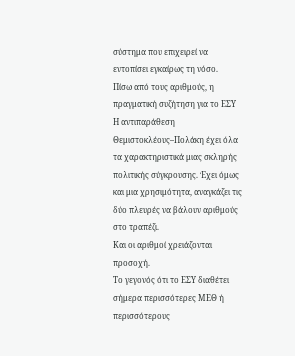σύστημα που επιχειρεί να εντοπίσει εγκαίρως τη νόσο.
Πίσω από τους αριθμούς, η πραγματική συζήτηση για το ΕΣΥ
Η αντιπαράθεση Θεμιστοκλέους–Πολάκη έχει όλα τα χαρακτηριστικά μιας σκληρής πολιτικής σύγκρουσης. Έχει όμως και μια χρησιμότητα, αναγκάζει τις δύο πλευρές να βάλουν αριθμούς στο τραπέζι.
Και οι αριθμοί χρειάζονται προσοχή.
Το γεγονός ότι το ΕΣΥ διαθέτει σήμερα περισσότερες ΜΕΘ ή περισσότερους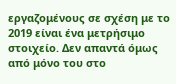εργαζομένους σε σχέση με το 2019 είναι ένα μετρήσιμο στοιχείο. Δεν απαντά όμως από μόνο του στο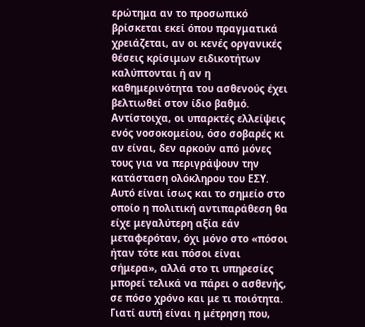ερώτημα αν το προσωπικό βρίσκεται εκεί όπου πραγματικά χρειάζεται, αν οι κενές οργανικές θέσεις κρίσιμων ειδικοτήτων καλύπτονται ή αν η καθημερινότητα του ασθενούς έχει βελτιωθεί στον ίδιο βαθμό.
Αντίστοιχα, οι υπαρκτές ελλείψεις ενός νοσοκομείου, όσο σοβαρές κι αν είναι, δεν αρκούν από μόνες τους για να περιγράψουν την κατάσταση ολόκληρου του ΕΣΥ.
Αυτό είναι ίσως και το σημείο στο οποίο η πολιτική αντιπαράθεση θα είχε μεγαλύτερη αξία εάν μεταφερόταν, όχι μόνο στο «πόσοι ήταν τότε και πόσοι είναι σήμερα», αλλά στο τι υπηρεσίες μπορεί τελικά να πάρει ο ασθενής, σε πόσο χρόνο και με τι ποιότητα.
Γιατί αυτή είναι η μέτρηση που,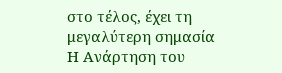στο τέλος, έχει τη μεγαλύτερη σημασία
Η Ανάρτηση του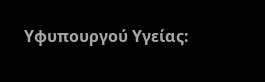Υφυπουργού Υγείας: